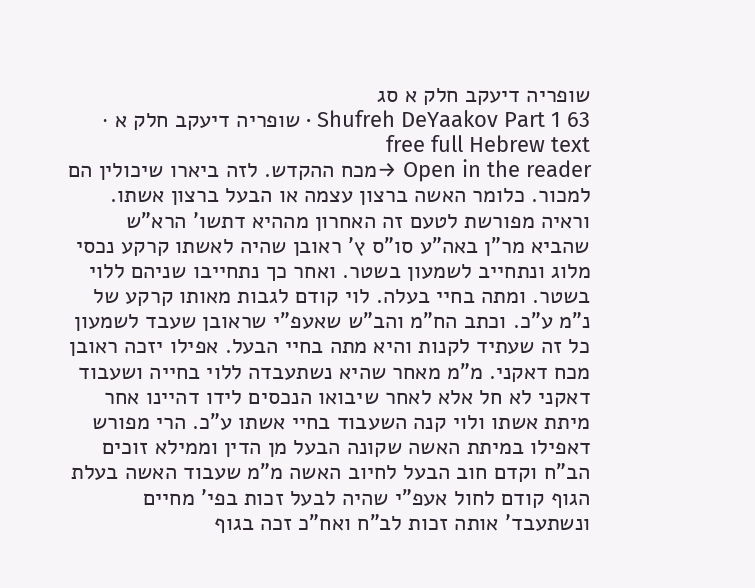שופריה דיעקב חלק א סג
Shufreh DeYaakov Part 1 63 · שופריה דיעקב חלק א · free full Hebrew text
Open in the reader →מכח ההקדש. לזה ביארו שיכולין הם למכור. כלומר האשה ברצון עצמה או הבעל ברצון אשתו. וראיה מפורשת לטעם זה האחרון מההיא דתשו' הרא"ש שהביא מר"ן באה"ע סו"ס ץ' ראובן שהיה לאשתו קרקע נכסי מלוג ונתחייב לשמעון בשטר. ואחר כך נתחייבו שניהם ללוי בשטר. ומתה בחיי בעלה. לוי קודם לגבות מאותו קרקע של נ"מ ע"כ. וכתב הח"מ והב"ש שאעפ"י שראובן שעבד לשמעון כל זה שעתיד לקנות והיא מתה בחיי הבעל. אפילו יזכה ראובן מכח דאקני. מ"מ מאחר שהיא נשתעבדה ללוי בחייה ושעבוד דאקני לא חל אלא לאחר שיבואו הנכסים לידו דהיינו אחר מיתת אשתו ולוי קנה השעבוד בחיי אשתו ע"כ. הרי מפורש דאפילו במיתת האשה שקונה הבעל מן הדין וממילא זוכים הב"ח וקדם חוב הבעל לחיוב האשה מ"מ שעבוד האשה בעלת הגוף קודם לחול אעפ"י שהיה לבעל זכות בפי' מחיים ונשתעבד' אותה זכות לב"ח ואח"כ זכה בגוף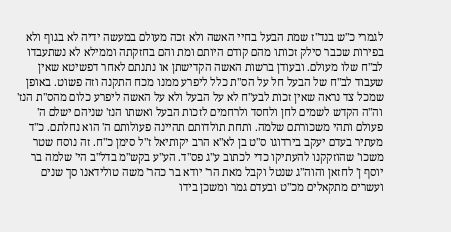לגמרי כ"ש בנד"ז שמת הבעל בחיי האשה ולא זכה מעולם במעשה ידיה לא בגוף ולא בפירות שכבר סילק זכותו מהם קודם היותם ומת והם בחזקתה וממילא לא נשתעבדו לב"ח שלו מעולם. ובעודן ברשות האשה הקדישתן או נתנתם לאחר דפשיטא שאין שעבוד לב"ח של הבעל חל על הס"ת כלל ליפרע ממנו מכח התקנה וזה פשוט. באופן שמכל צד נראה שאין זכות לבע"ח לא על הבעל ולא על האשה ליפרע כלום מהס"ת הנז' וה"ה הקדש לשמים לחן ולחסד ולרחמים לזכות הבעל ואשתו הנז' שניהם ישלם ה' פעולם ותהי משכורתם שלמה. ותחת תולדותם תהיינה פעולותם ה' הוא נחלתם. כ"ד מעתיר בעדם יעקב בירדוגו ס"ט בן לא"א הרב יקותיאל ז"ל סימן כ"ח. זה נוסח שטר משכו' שהוזקקנו להעתיקו כדי לכתוב ע"ג פס"ד. הע"ע בקש"מ בדל"ב הי' שלמה בר יוסף ן' לחזאן והוה"ג שנטל וקבל מאת הר' יודא בר כהר' משה טולידאנו סך שנים ועשרים מתקאלים מכ"ט ובעדם גמר ומשכן בידו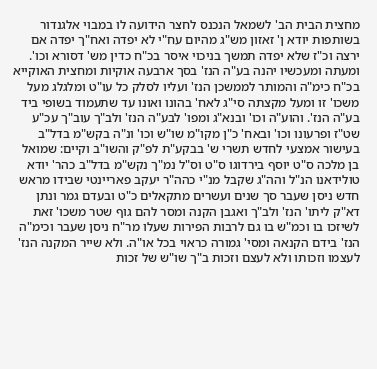מחצית הבית הב' לשמאל הנכנס לחצר הידועה לו במבוי אלגנדור בשותפות יודא ן' זאזון מש"ג מהיום עח"י לא יפדה ואח"ך יפדה אם ירצה וכ"ז שלא יפדה תמשך בניכוי איסר בכ"ח כדין מש' דסורא וכו'. ומעתה ומעכשיו יהנה בע"ה הנז' בסך ארבעה אוקיות ומחצית האוקייא בכ"ח כימ"ה והמותר לממשכן הנז' ועליו לסלק כל עו"ט ומלגלג מעל משכו' זו ומעל מקצתה סי"ג לאח' בהונו ואונו עד שתעמוד בשופי ביד בע"ה הנז'. והוע"ה וכו' ובנא"ג ומפו' לבע"ה הנז' ולב"ך עוב"ך עכ"ע שט"ז ופרעונו וכו' ובאח' כ"ן מקו"מ שו"ש וכו' ונ"ה בקש"מ בדל"ב בעישור אמצעי לחדש תשרי ש' בבקע"ת לפ"ק והשו"ב וקיים: שמואל בן מלכה ס"ט יוסף בירדוגו ס"ט וס"ל נמ"ך נקש"מ בדל"ב כהר' יודא טולידאנו הנ"ל והה"ג שקבל מנ"י כהה"ר יעקב פאריינטי שבידו מראש חדש ניסן שעבר סך שנים ועשרים מתקאלים כ"ט ובעדם גמר ונתן דא"ק ליתו' הנז' ולב"ך ואגבן הקנה ומסר להם גוף שטר משכו' זאת לשיזכו בו וכמ"ש בו גם לרבות הפירות שעלו מר"ח ניסן שעבר וכימ"ה הנז' בידם הקנאה ומסי' גמורה כראוי בכל או"ה. ולא שייר המקנה הנז' לעצמו וזכותו ולא לעצם וזכות ב"ך שו"ש של זכות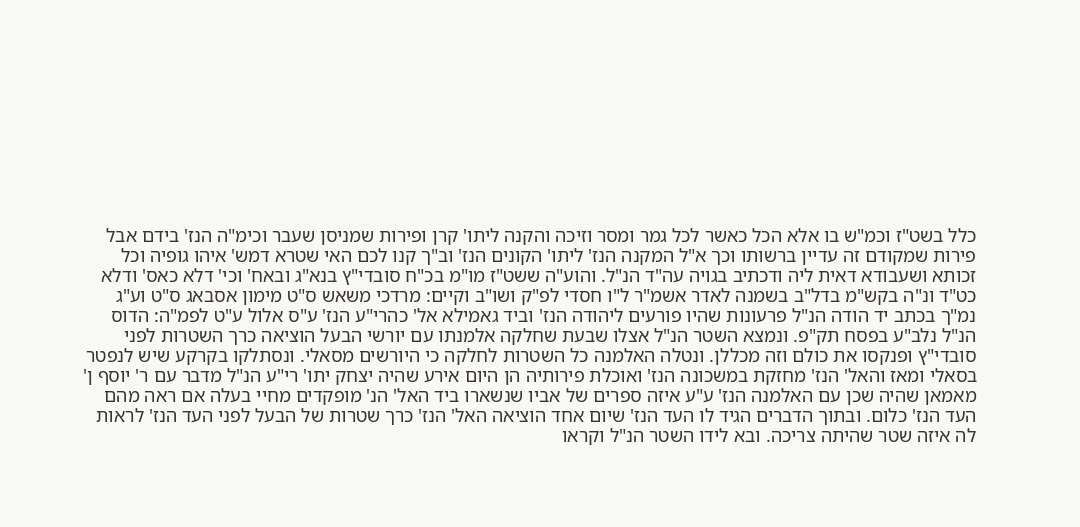כלל בשט"ז וכמ"ש בו אלא הכל כאשר לכל גמר ומסר וזיכה והקנה ליתו' קרן ופירות שמניסן שעבר וכימ"ה הנז' בידם אבל פירות שמקודם זה עדיין ברשותו וכך א"ל המקנה הנז' ליתו' הקונים הנז' וב"ך קנו לכם האי שטרא דמש' איהו גופיה וכל זכותא ושעבודא דאית ליה ודכתיב בגויה עה"ד הנ"ל. והוע"ה ששט"ז מו"מ בכ"ח סובדי"ץ בנא"ג ובאח' וכי' דלא כאס' ודלא כט"ד ונ"ה בקש"מ בדל"ב בשמנה לאדר אשמ"ר ל"ו חסדי לפ"ק ושו"ב וקיים: מרדכי משאש ס"ט מימון אסבאג ס"ט וע"ג נמ"ך בכתב יד הודה הנ"ל פרעונות שהיו פורעים ליהודה הנז' וביד גאמילא אל' כהרי"ע הנז' ע"ס אלול ע"ט לפמ"ה: הדוס הנ"ל נלב"ע בפסח תק"פ. ונמצא השטר הנ"ל אצלו שבעת שחלקה אלמנתו עם יורשי הבעל הוציאה כרך השטרות לפני סובדי"ץ ופנקסו את כולם וזה מכללן. ונטלה האלמנה כל השטרות לחלקה כי היורשים מסאלי. ונסתלקו בקרקע שיש לנפטר בסאלי ומאז והאל' הנז' מחזקת במשכונה הנז' ואוכלת פירותיה הן היום אירע שהיה יצחק יתו' רי"ע הנ"ל מדבר עם ר' יוסף ן' מאמאן שהיה שכן עם האלמנה הנז' ע"ע איזה ספרים של אביו שנשארו ביד האל' הנ' מופקדים מחיי בעלה אם ראה מהם העד הנז' כלום. ובתוך הדברים הגיד לו העד הנז' שיום אחד הוציאה האל' הנז' כרך שטרות של הבעל לפני העד הנז' לראות לה איזה שטר שהיתה צריכה. ובא לידו השטר הנ"ל וקראו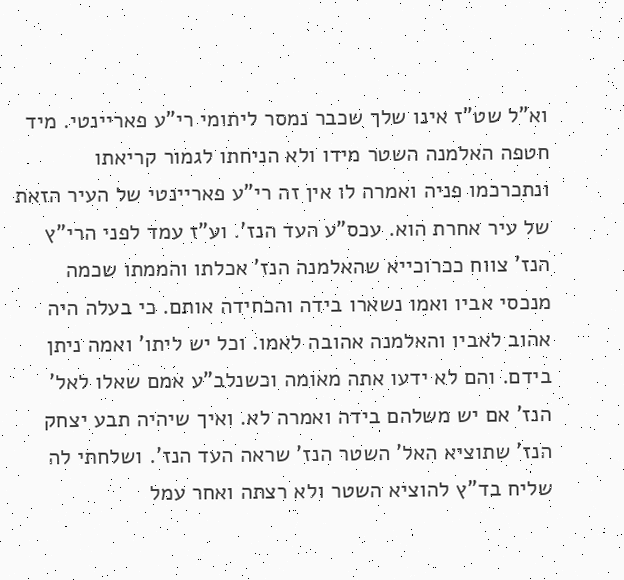וא"ל שט"ז אינו שלך שכבר נמסר ליתומי רי"ע פאריינטי. מיד חטפה האלמנה השטר מידו ולא הניחתו לגמור קריאתו ונתכרכמו פניה ואמרה לו אין זה רי"ע פאריינטי של העיר הזאת של עיר אחרת הוא. עכס"ע העד הנז'. וע"ז עמד לפני הרי"ץ הנז' צווח ככרוכייא שהאלמנה הנז' אכלתו והממתו שכמה מנכסי אביו ואמו נשארו בידה והכחידה אותם. כי בעלה היה אהוב לאביו והאלמנה אהובה לאמו. וכל יש ליתו' ואמה ניתן בידם. והם לא ידעו אתה מאומה וכשנלב"ע אמם שאלו לאל' הנז' אם יש משלהם בידה ואמרה לא. ואיך שיהיה תבע יצחק הנז' שתוציא האל' השטר הנז' שראה העד הנז'. ושלחתי לה שליח בד"ץ להוציא השטר ולא רצתה ואחר עמל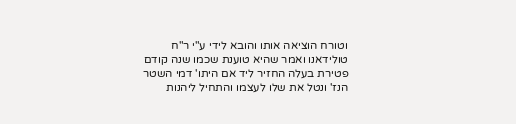וטורח הוציאה אותו והובא לידי ע"י ר"ח טולידאנו ואמר שהיא טוענת שכמו שנה קודם פטירת בעלה החזיר ליד אם היתו' דמי השטר הנז' ונטל את שלו לעצמו והתחיל ליהנות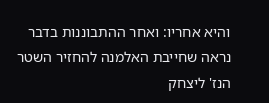והיא אחריו: ואחר ההתבוננות בדבר נראה שחייבת האלמנה להחזיר השטר הנז' ליצחק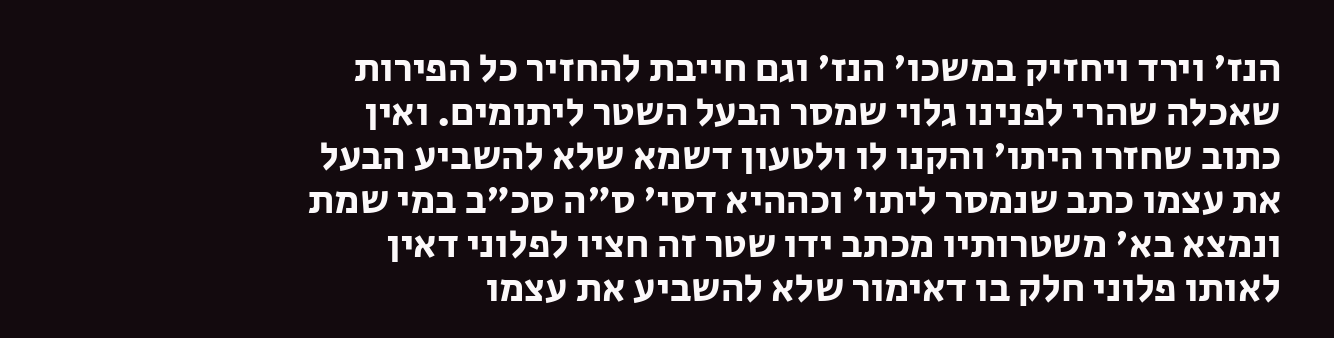הנז' וירד ויחזיק במשכו' הנז' וגם חייבת להחזיר כל הפירות שאכלה שהרי לפנינו גלוי שמסר הבעל השטר ליתומים. ואין כתוב שחזרו היתו' והקנו לו ולטעון דשמא שלא להשביע הבעל את עצמו כתב שנמסר ליתו' וכההיא דסי' ס"ה סכ"ב במי שמת ונמצא בא' משטרותיו מכתב ידו שטר זה חציו לפלוני דאין לאותו פלוני חלק בו דאימור שלא להשביע את עצמו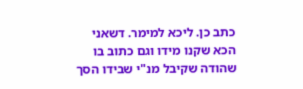כתב כן. ליכא למימר. דשאני הכא שקנו מידו וגם כתוב בו שהודה שקיבל מנ"י שבידו הסך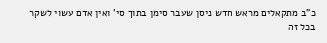כ"ב מתקאלים מראש חדש ניסן שעבר סימן בתוך סי' ואין אדם עשוי לשקר בכל זה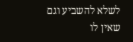לשלא להשביע וגם שאין לו